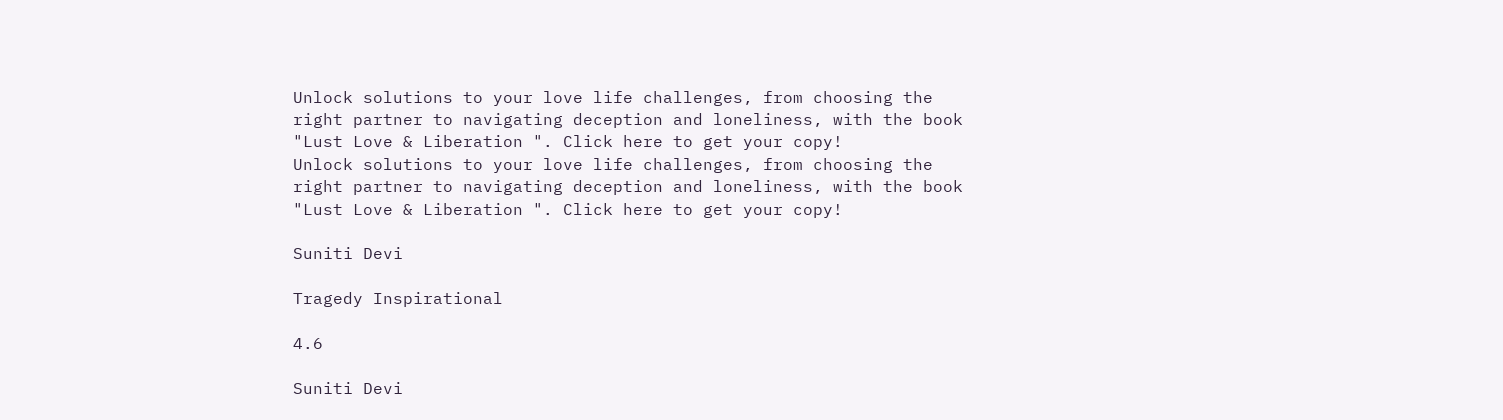Unlock solutions to your love life challenges, from choosing the right partner to navigating deception and loneliness, with the book "Lust Love & Liberation ". Click here to get your copy!
Unlock solutions to your love life challenges, from choosing the right partner to navigating deception and loneliness, with the book "Lust Love & Liberation ". Click here to get your copy!

Suniti Devi

Tragedy Inspirational

4.6

Suniti Devi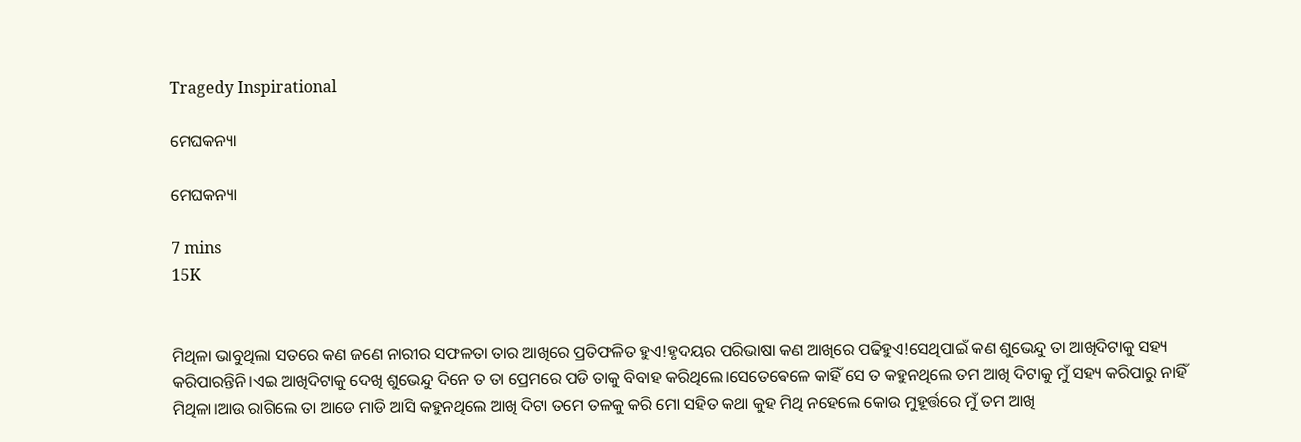Tragedy Inspirational

ମେଘକନ୍ୟା

ମେଘକନ୍ୟା

7 mins
15K


ମିଥିଳା ଭାବୁଥିଲା ସତରେ କଣ ଜଣେ ନାରୀର ସଫଳତା ତାର ଆଖିରେ ପ୍ରତିଫଳିତ ହୁଏ!ହୃଦୟର ପରିଭାଷା କଣ ଆଖିରେ ପଢିହୁଏ!ସେଥିପାଇଁ କଣ ଶୁଭେନ୍ଦୁ ତା ଆଖିଦିଟାକୁ ସହ୍ୟ କରିପାରନ୍ତିନି।ଏଇ ଆଖିଦିଟାକୁ ଦେଖି ଶୁଭେନ୍ଦୁ ଦିନେ ତ ତା ପ୍ରେମରେ ପଡି ତାକୁ ବିବାହ କରିଥିଲେ।ସେତେଵେଳେ କାହିଁ ସେ ତ କହୁନଥିଲେ ତମ ଆଖି ଦିଟାକୁ ମୁଁ ସହ୍ୟ କରିପାରୁ ନାହିଁ ମିଥିଳା।ଆଉ ରାଗିଲେ ତା ଆଡେ ମାଡି ଆସି କହୁନଥିଲେ ଆଖି ଦିଟା ତମେ ତଳକୁ କରି ମୋ ସହିତ କଥା କୁହ ମିଥି ନହେଲେ କୋଉ ମୁହୂର୍ତ୍ତରେ ମୁଁ ତମ ଆଖି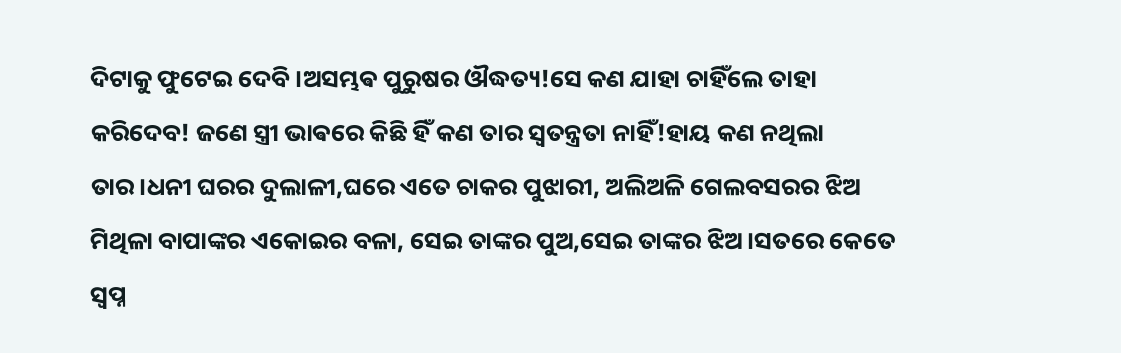ଦିଟାକୁ ଫୁଟେଇ ଦେବି।ଅସମ୍ଭଵ ପୁରୁଷର ଔଦ୍ଧତ୍ୟ!ସେ କଣ ଯାହା ଚାହିଁଲେ ତାହା କରିଦେବ! ଜଣେ ସ୍ତ୍ରୀ ଭାଵରେ କିଛି ହିଁ କଣ ତାର ସ୍ଵତନ୍ତ୍ରତା ନାହିଁ!ହାୟ କଣ ନଥିଲା ତାର।ଧନୀ ଘରର ଦୁଲାଳୀ,ଘରେ ଏତେ ଚାକର ପୁଝାରୀ, ଅଲିଅଳି ଗେଲବସରର ଝିଅ ମିଥିଳା ବାପାଙ୍କର ଏକୋଇର ବଳା, ସେଇ ତାଙ୍କର ପୁଅ,ସେଇ ତାଙ୍କର ଝିଅ।ସତରେ କେତେ ସ୍ଵପ୍ନ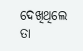ଦେଖିଥିଲେ ତା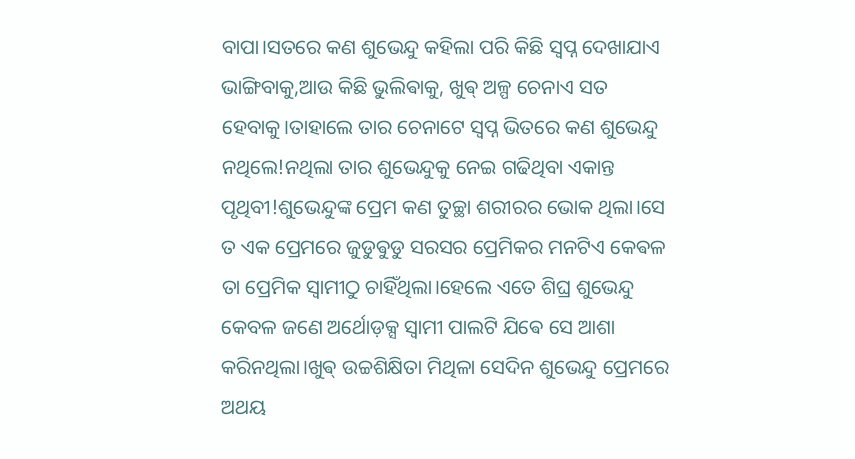ବାପା।ସତରେ କଣ ଶୁଭେନ୍ଦୁ କହିଲା ପରି କିଛି ସ୍ଵପ୍ନ ଦେଖାଯାଏ ଭାଙ୍ଗିବାକୁ,ଆଉ କିଛି ଭୁଲିଵାକୁ, ଖୁଵ୍ ଅଳ୍ପ ଚେନାଏ ସତ ହେବାକୁ।ତାହାଲେ ତାର ଚେନାଟେ ସ୍ବପ୍ନ ଭିତରେ କଣ ଶୁଭେନ୍ଦୁ ନଥିଲେ!ନଥିଲା ତାର ଶୁଭେନ୍ଦୁକୁ ନେଇ ଗଢିଥିବା ଏକାନ୍ତ ପୃଥିବୀ!ଶୁଭେନ୍ଦୁଙ୍କ ପ୍ରେମ କଣ ତୁଚ୍ଛା ଶରୀରର ଭୋକ ଥିଲା।ସେ ତ ଏକ ପ୍ରେମରେ ଜୁଡୁଵୁଡୁ ସରସର ପ୍ରେମିକର ମନଟିଏ କେଵଳ ତା ପ୍ରେମିକ ସ୍ଵାମୀଠୁ ଚାହିଁଥିଲା।ହେଲେ ଏତେ ଶିଘ୍ର ଶୁଭେନ୍ଦୁ କେବଳ ଜଣେ ଅର୍ଥୋଡ଼କ୍ସ ସ୍ବାମୀ ପାଲଟି ଯିଵେ ସେ ଆଶା କରିନଥିଲା।ଖୁଵ୍ ଉଚ୍ଚଶିକ୍ଷିତା ମିଥିଳା ସେଦିନ ଶୁଭେନ୍ଦୁ ପ୍ରେମରେ ଅଥୟ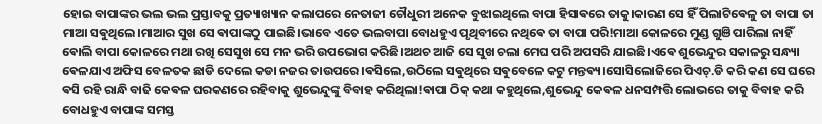ହୋଇ ବାପାଙ୍କର ଭଲ ଭଲ ପ୍ରସ୍ତାବକୁ ପ୍ରତ୍ୟାଖ୍ୟାନ କଲାପରେ ନେତାଜୀ ଚୌଧୁରୀ ଅନେକ ବୁଝାଇଥିଲେ ବାପା ହିସାଵରେ ତାକୁ।କାରଣ ସେ ହିଁ ପିଲାଟିଵେଳୁ ତା ବାପା ତା ମାଆ ସଵୁଥିଲେ।ମାଆର ସୁଖ ସେ ଵାପାଙ୍କଠୁ ପାଇଛି।ଭାବେ ଏତେ ଭଲବାପା ବୋଧହୁଏ ପୃଥିବୀରେ ନଥିଵେ ତା ବାପା ପରି!ମାଆ କୋଳରେ ମୁଣ୍ଡ ଗୁଞି ପାରିଲା ନାହିଁ ଵୋଲି ବାପା କୋଳରେ ମଥା ରଖି ସେସୁଖ ସେ ମନ ଭରି ଉପଭୋଗ କରିଛି।ଅଥଚ ଆଜି ସେ ସୁଖ ଚଲା ମେଘ ପରି ଅପସରି ଯାଇଛି।ଏଵେ ଶୁଭେନ୍ଦୁର ସକାଳରୁ ସନ୍ଧ୍ୟା ଵେଳଯାଏ ଅଫିସ ବେଳତକ ଛାଡି ଦେଲେ କଡା ନଜର ତାଉପରେ।ଵସିଲେ,ଉଠିଲେ ସଵୁଥିରେ ସଵୁବେଳେ କଟୁ ମନ୍ତଵ୍ୟ।ସୋସିଲୋଜିରେ ପିଏଚ୍.ଡି କରି କଣ ସେ ଘରେ ଵସି ରହି ରାନ୍ଧି ବାଢି କେଵଳ ଘରକଣରେ ରହିବାକୁ ଶୁଭେନ୍ଦୁଙ୍କୁ ବିବାହ କରିଥିଲା!ଵାପା ଠିକ୍ କଥା କହୁଥିଲେ,ଶୁଭେନ୍ଦୁ କେଵଳ ଧନସମ୍ପତ୍ତି ଲୋଭରେ ତାକୁ ବିବାହ କରି ବୋଧହୁଏ ବାପାଙ୍କ ସମସ୍ତ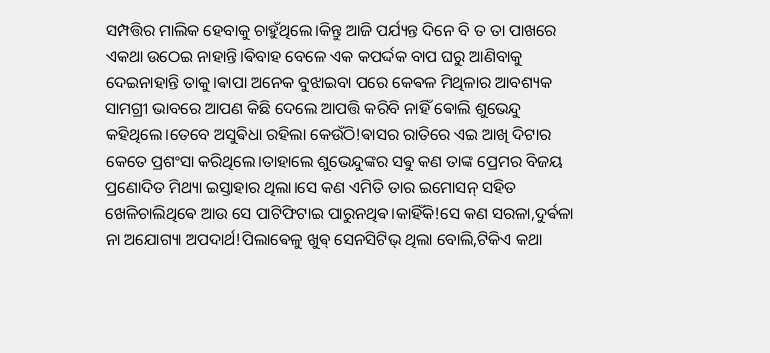ସମ୍ପତ୍ତିର ମାଲିକ ହେବାକୁ ଚାହୁଁଥିଲେ।କିନ୍ତୁ ଆଜି ପର୍ଯ୍ୟନ୍ତ ଦିନେ ବି ତ ତା ପାଖରେ ଏକଥା ଉଠେଇ ନାହାନ୍ତି।ଵିବାହ ବେଳେ ଏକ କପର୍ଦ୍ଦକ ବାପ ଘରୁ ଆଣିବାକୁ ଦେଇନାହାନ୍ତି ତାକୁ।ଵାପା ଅନେକ ବୁଝାଇବା ପରେ କେଵଳ ମିଥିଳାର ଆବଶ୍ୟକ ସାମଗ୍ରୀ ଭାବରେ ଆପଣ କିଛି ଦେଲେ ଆପତ୍ତି କରିବି ନାହିଁ ଵୋଲି ଶୁଭେନ୍ଦୁ କହିଥିଲେ।ତେବେ ଅସୁଵିଧା ରହିଲା କେଉଁଠି!ଵାସର ରାତିରେ ଏଇ ଆଖି ଦିଟାର କେତେ ପ୍ରଶଂସା କରିଥିଲେ।ତାହାଲେ ଶୁଭେନ୍ଦୁଙ୍କର ସଵୁ କଣ ତାଙ୍କ ପ୍ରେମର ବିଜୟ ପ୍ରଣୋଦିତ ମିଥ୍ୟା ଇସ୍ତାହାର ଥିଲା।ସେ କଣ ଏମିତି ତାର ଇମୋସନ୍ ସହିତ ଖେଳିଚାଲିଥିଵେ ଆଉ ସେ ପାଟିଫିଟାଇ ପାରୁନଥିଵ।କାହିଁକି!ସେ କଣ ସରଳା,ଦୁର୍ଵଳା ନା ଅଯୋଗ୍ୟା ଅପଦାର୍ଥ!ପିଲାଵେଳୁ ଖୁଵ୍ ସେନସିଟିଭ୍ ଥିଲା ବୋଲି,ଟିକିଏ କଥା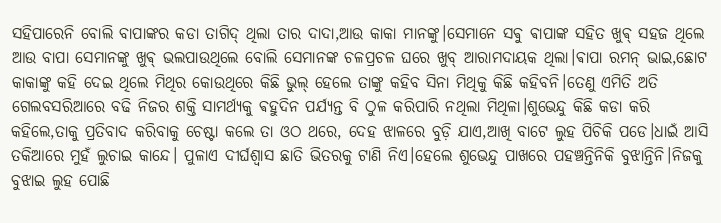ସହିପାରେନି ବୋଲି ବାପାଙ୍କର କଡା ତାଗିଦ୍ ଥିଲା ତାର ଦାଦା,ଆଉ କାକା ମାନଙ୍କୁ।ସେମାନେ ସଵୁ ଵାପାଙ୍କ ସହିତ ଖୁଵ୍ ସହଜ ଥିଲେ ଆଉ ବାପା ସେମାନଙ୍କୁ ଖୁଵ୍ ଭଲପାଉଥିଲେ ବୋଲି ସେମାନଙ୍କ ଚଳପ୍ରଚଳ ଘରେ ଖୁବ୍ ଆରାମଦାୟକ ଥିଲା।ଵାପା ରମନ୍ ଭାଇ,ଛୋଟ କାକାଙ୍କୁ କହି ଦେଇ ଥିଲେ ମିଥିର କୋଉଥିରେ କିଛି ଭୁଲ୍ ହେଲେ ତାଙ୍କୁ କହିବ ସିନା ମିଥିକୁ କିଛି କହିବନି।ତେଣୁ ଏମିତି ଅତି ଗେଲବସରିଆରେ ବଢି ନିଜର ଶକ୍ତି ସାମର୍ଥ୍ୟକୁ ଵହୁଦିନ ପର୍ଯ୍ୟନ୍ତ ବି ଠୁଳ କରିପାରି ନଥିଲା ମିଥିଳା।ଶୁଭେନ୍ଦୁ କିଛି କଡା କରି କହିଲେ,ତାକୁ ପ୍ରତିବାଦ କରିବାକୁ ଚେଷ୍ଟା କଲେ ତା ଓଠ ଥରେ, ଦେହ ଝାଳରେ ବୁଡ଼ି ଯାଏ,ଆଖି ବାଟେ ଲୁହ ପିଚିକି ପଡେ।ଧାଇଁ ଆସି ତକିଆରେ ମୁହଁ ଲୁଚାଇ କାନ୍ଦେ। ପୁଳାଏ ଦୀର୍ଘଶ୍ଵାସ ଛାତି ଭିତରକୁ ଟାଣି ନିଏ।ହେଲେ ଶୁଭେନ୍ଦୁ ପାଖରେ ପହଞ୍ଚନ୍ତିନିକି ବୁଝାନ୍ତିନି।ନିଜକୁ ବୁଝାଇ ଲୁହ ପୋଛି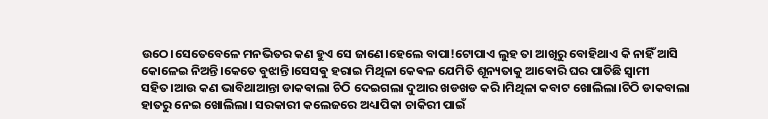ଉଠେ।ସେତେବେଳେ ମନଭିତର କଣ ହୁଏ ସେ ଜାଣେ।ହେଲେ ବାପା!ଟୋପାଏ ଲୁହ ତା ଆଖିରୁ ବୋହିଥାଏ କି ନାହିଁ ଆସି କୋଳେଇ ନିଅନ୍ତି।କେତେ ବୁଝାନ୍ତି।ସେସଵୁ ହରାଇ ମିଥିଳା କେଵଳ ଯେମିତି ଶୂନ୍ୟତାକୁ ଆଵୋରି ଘର ପାତିଛି ସ୍ଵାମୀ ସହିତ।ଆଉ କଣ ଭାବିଥାଆନ୍ତା ଡାକଵାଲା ଚିଠି ଦେଇଗଲା ଦୁଆର ଖଡଖଡ କରି।ମିଥିଳା କବାଟ ଖୋଲିଲା।ଚିଠି ଡାକବାଲା ହାତରୁ ନେଇ ଖୋଲିଲା। ସରକାରୀ କଲେଜରେ ଅଧ୍ୟାପିକା ଚାକିରୀ ପାଇଁ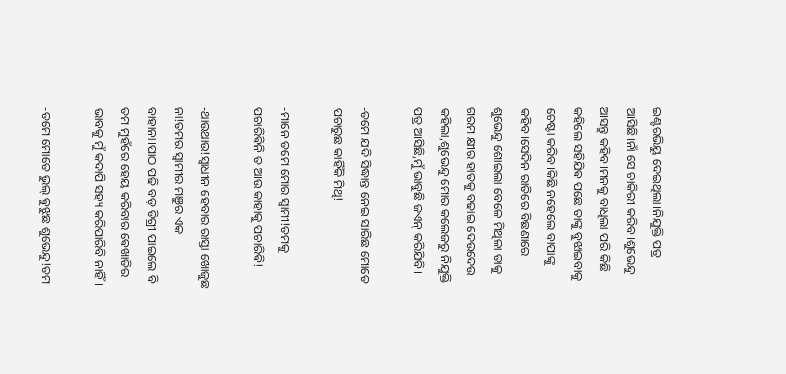ଇଣ୍ଟରଭିୟୁ ଦେଇଥିଲା।ନିଯୁକ୍ତି ପତ୍ର ଆସିଛି।ନାଁ ସେ ଚାକିରୀ କରିବ।ଶୁଭେନ୍ଦୁ ଆସନ୍ତୁ କହିବ।ମନକୁ ବାଧିଲା ପରି କିଛି କହିଲେ ସହିଯିଵ ପଛେ ତାଙ୍କୁ ବୁଝାଇବାକୁ ଚେଷ୍ଟା କରିବ।କିଛି ନହେଲେ ବାପାଙ୍କୁ କହିବ।ସେଦିନ ରାତିରେ ବିଛଣାରେ ଶୁଭେନ୍ଦୁ ଶୋଇଲା ବେଳେ ମିଥିଳା ତାକୁ ଗରମ କ୍ଷୀର ହାତକୁ ବଢାଇ ଦେଉଦେଉ କହିଲା,ଶୁଭେନ୍ଦୁ ମୋର କଲେଜରୁ ନିଯୁକ୍ତି ପତ୍ର ଆସିଛି,ମୁଁ ଭାବୁଛି ଜଏନ୍ କରିଯିବି।

-ତମେ ଯଦି ସିଦ୍ଧାନ୍ତ ନେଇ ସାରିଛ ମୋତେ ପଚାରୁଛ କାହିଁକି ମିଥି!

-ମାନେ ତମେ ମୋର ସ୍ଵାମୀ!ତମକୁ ପଚାରିଵିନି ତ ଆଉ କାହାକୁ ପଚାରିଵି!

-ଥାଉଥାଉ!ସ୍ବାଧୀନ ହେବାର ରାସ୍ତା ଖୋଜୁଛ ନା!ତମର ସ୍ଵାମୀର ମଞୁର ଏକ ବାହାନା।ପାଠ ପଢି ବଡ଼ ଡିଗ୍ରୀ ପାଇଲେ ବି ତମ ମୁହଁରେ ହେୟ କରିବାର ଵେଖାତିର ଭାବକୁ ମୁଁ କଦାପି ସହ୍ୟ କରିପାରିବି ନାହିଁ।

-ତମେ ମୋତେ ଭୁଲ୍ ଵୁଝୁଛ ଶୁଭେନ୍ଦୁ!ତମ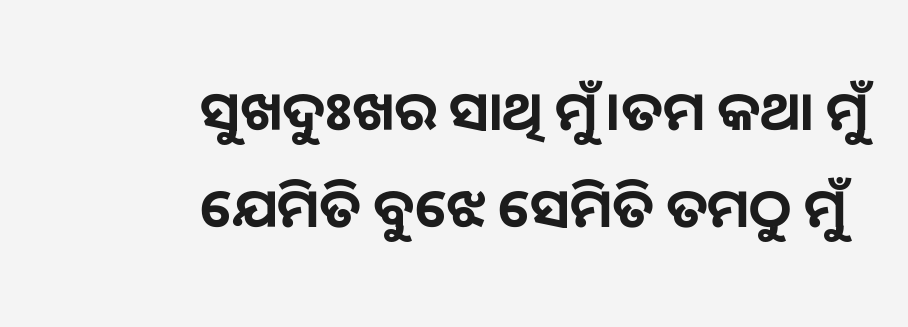ସୁଖଦୁଃଖର ସାଥି ମୁଁ।ତମ କଥା ମୁଁ ଯେମିତି ବୁଝେ ସେମିତି ତମଠୁ ମୁଁ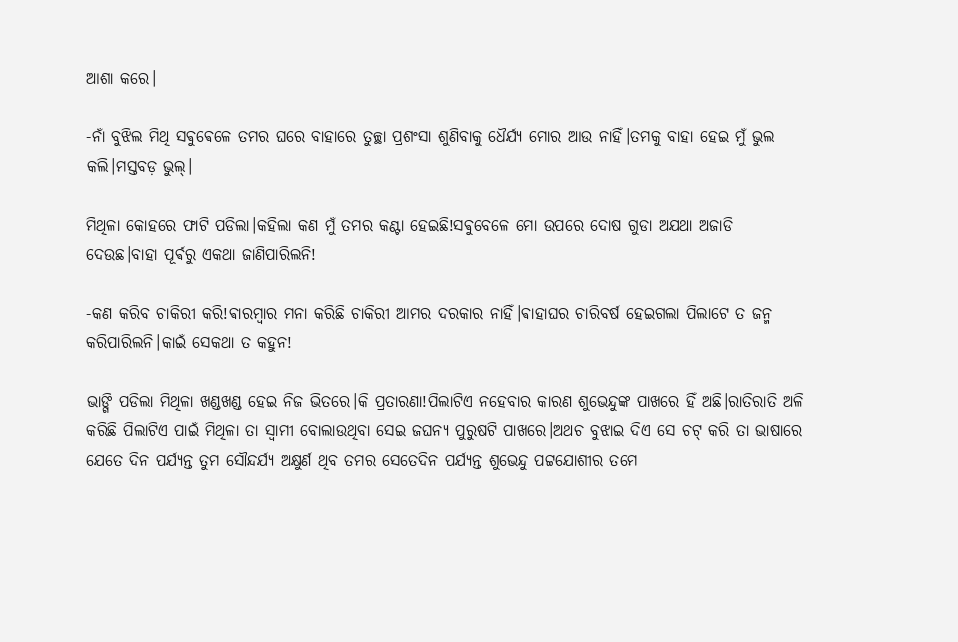ଆଶା କରେ।

-ନାଁ ବୁଝିଲ ମିଥି ସଵୁଵେଳେ ତମର ଘରେ ବାହାରେ ତୁଚ୍ଛା ପ୍ରଶଂସା ଶୁଣିବାକୁ ଧୈର୍ଯ୍ୟ ମୋର ଆଉ ନାହିଁ।ତମକୁ ବାହା ହେଇ ମୁଁ ଭୁଲ କଲି।ମସ୍ତବଡ଼ ଭୁଲ୍।

ମିଥିଳା କୋହରେ ଫାଟି ପଡିଲା।କହିଲା କଣ ମୁଁ ତମର କଣ୍ଟା ହେଇଛି!ସଵୁବେଳେ ମୋ ଉପରେ ଦୋଷ ଗୁଡା ଅଯଥା ଅଜାଡି ଦେଉଛ।ବାହା ପୂର୍ଵରୁ ଏକଥା ଜାଣିପାରିଲନି!

-କଣ କରିବ ଚାକିରୀ କରି!ଵାରମ୍ଵାର ମନା କରିଛି ଚାକିରୀ ଆମର ଦରକାର ନାହିଁ।ଵାହାଘର ଚାରିବର୍ଷ ହେଇଗଲା ପିଲାଟେ ତ ଜନ୍ମ କରିପାରିଲନି।କାଇଁ ସେକଥା ତ କହୁନ!

ଭାଙ୍ଗି ପଡିଲା ମିଥିଳା ଖଣ୍ଡଖଣ୍ଡ ହେଇ ନିଜ ଭିତରେ।କି ପ୍ରତାରଣା!ପିଲାଟିଏ ନହେବାର କାରଣ ଶୁଭେନ୍ଦୁଙ୍କ ପାଖରେ ହିଁ ଅଛି।ରାତିରାତି ଅଳି କରିଛି ପିଲାଟିଏ ପାଇଁ ମିଥିଳା ତା ସ୍ଵାମୀ ବୋଲାଉଥିବା ସେଇ ଜଘନ୍ୟ ପୁରୁଷଟି ପାଖରେ।ଅଥଚ ବୁଝାଇ ଦିଏ ସେ ଚଟ୍ କରି ତା ଭାଷାରେ ଯେତେ ଦିନ ପର୍ଯ୍ୟନ୍ତ ତୁମ ସୌନ୍ଦର୍ଯ୍ୟ ଅକ୍ଷୁର୍ଣ ଥିବ ତମର ସେତେଦିନ ପର୍ଯ୍ୟନ୍ତ ଶୁଭେନ୍ଦୁ ପଟ୍ଟଯୋଶୀର ତମେ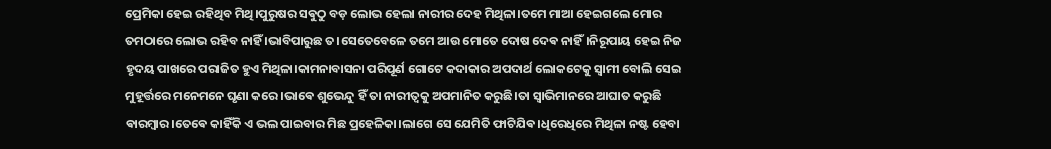ପ୍ରେମିକା ହେଇ ରହିଥିବ ମିଥି।ପୁରୁଷର ସଵୁଠୁ ବଡ଼ ଲୋଭ ହେଲା ନାରୀର ଦେହ ମିଥିଳା।ତମେ ମାଆ ହେଇଗଲେ ମୋର ତମଠାରେ ଲୋଭ ରହିବ ନାହିଁ ।ଭାବିପାରୁଛ ତ।ସେତେବେଳେ ତମେ ଆଉ ମୋତେ ଦୋଷ ଦେଵ ନାହିଁ।ନିରୂପାୟ ହେଇ ନିଜ ହୃଦୟ ପାଖରେ ପରାଜିତ ହୁଏ ମିଥିଳା।କାମନାବାସନା ପରିପୂର୍ଣ ଗୋଟେ କଦାକାର ଅପଦାର୍ଥ ଲୋକଟେକୁ ସ୍ଵାମୀ ବୋଲି ସେଇ ମୁହୂର୍ତ୍ତରେ ମନେମନେ ଘୃଣା କରେ।ଭାଵେ ଶୁଭେନ୍ଦୁ ହିଁ ତା ନାରୀତ୍ଵକୁ ଅପମାନିତ କରୁଛି।ତା ସ୍ଵାଭିମାନରେ ଆଘାତ କରୁଛି ଵାରମ୍ଵାର।ତେଵେ କାହିଁକି ଏ ଭଲ ପାଇବାର ମିଛ ପ୍ରହେଳିକା।ଲାଗେ ସେ ଯେମିତି ଫାଟିଯିଵ।ଧିରେଧିରେ ମିଥିଳା ନଷ୍ଟ ହେବା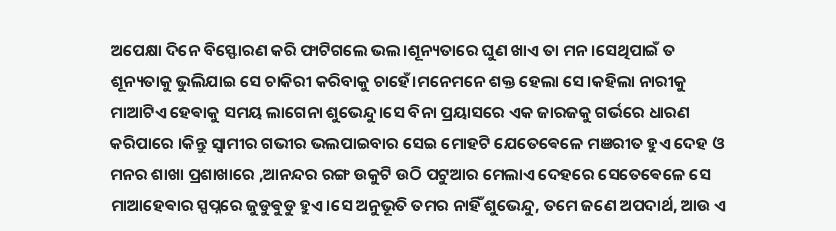ଅପେକ୍ଷା ଦିନେ ବିସ୍ଫୋରଣ କରି ଫାଟିଗଲେ ଭଲ।ଶୂନ୍ୟତାରେ ଘୁଣ ଖାଏ ତା ମନ।ସେଥିପାଇଁ ତ ଶୂନ୍ୟତାକୁ ଭୁଲିଯାଇ ସେ ଚାକିରୀ କରିବାକୁ ଚାହେଁ।ମନେମନେ ଶକ୍ତ ହେଲା ସେ।କହିଲା ନାରୀକୁ ମାଆଟିଏ ହେଵାକୁ ସମୟ ଲାଗେନା ଶୁଭେନ୍ଦୁ।ସେ ବିନା ପ୍ରୟାସରେ ଏକ ଜାରଜକୁ ଗର୍ଭରେ ଧାରଣ କରିପାରେ ।କିନ୍ତୁ ସ୍ଵାମୀର ଗଭୀର ଭଲପାଇବାର ସେଇ ମୋହଟି ଯେତେଵେଳେ ମଞରୀତ ହୁଏ ଦେହ ଓ ମନର ଶାଖା ପ୍ରଶାଖାରେ ,ଆନନ୍ଦର ରଙ୍ଗ ଉକୁଟି ଉଠି ପଟୁଆର ମେଲାଏ ଦେହରେ ସେତେଵେଳେ ସେ ମାଆହେଵାର ସ୍ପପ୍ନରେ ଜୁଡୁଵୁଡୁ ହୁଏ।ସେ ଅନୁଭୂତି ତମର ନାହିଁ ଶୁଭେନ୍ଦୁ, ତମେ ଜଣେ ଅପଦାର୍ଥ, ଆଉ ଏ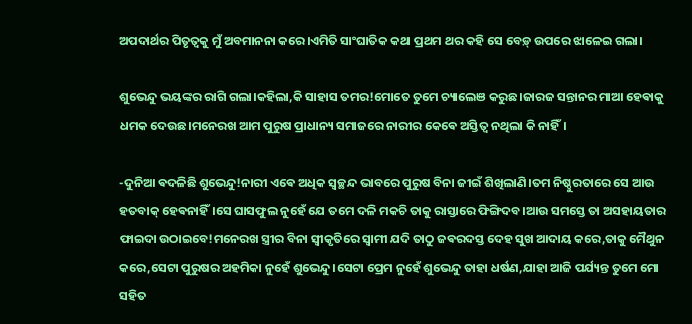ଅପଦାର୍ଥର ପିତୃତ୍ଵକୁ ମୁଁ ଅବମାନନା କରେ।ଏମିତି ସାଂଘାତିକ କଥା ପ୍ରଥମ ଥର କହି ସେ ବେଡ଼୍ ଉପରେ ଝାଳେଇ ଗଲା।

ଶୁଭେନ୍ଦୁ ଭୟଙ୍କର ରାଗି ଗଲା।କହିଲା,କି ସାହାସ ତମର!ମୋତେ ତୁମେ ଚ୍ୟାଲେଞ କରୁଛ।ଜାରଜ ସନ୍ତାନର ମାଆ ହେଵାକୁ ଧମକ ଦେଉଛ।ମନେରଖ ଆମ ପୁରୁଷ ପ୍ରାଧାନ୍ୟ ସମାଜରେ ନାରୀର କେଵେ ଅସ୍ତିତ୍ଵ ନଥିଲା କି ନାହିଁ।

-ଦୁନିଆ ଵଦଳିଛି ଶୁଭେନ୍ଦୁ!ନାରୀ ଏଵେ ଅଧିକ ସ୍ଵଚ୍ଛନ୍ଦ ଭାବରେ ପୁରୁଷ ବିନା ଜୀଇଁ ଶିଖିଲାଣି।ତମ ନିଷ୍ଠୁରତାରେ ସେ ଆଉ ହତବାକ୍ ହେଵନାହିଁ।ସେ ଘାସଫୁଲ ନୁହେଁ ଯେ ତମେ ଦଳି ମକଚି ତାକୁ ରାସ୍ତାରେ ଫିଙ୍ଗିଦବ।ଆଉ ସମସ୍ତେ ତା ଅସହାୟତାର ଫାଇଦା ଉଠାଇବେ!ମନେରଖ ସ୍ତ୍ରୀର ବିନା ସ୍ଵୀକୃତିରେ ସ୍ଵାମୀ ଯଦି ତାଠୁ ଜଵରଦସ୍ତ ଦେହ ସୁଖ ଆଦାୟ କରେ,ତାକୁ ମୈଥୁନ କରେ,ସେଟା ପୁରୁଷର ଅହମିକା ନୁହେଁ ଶୁଭେନ୍ଦୁ।ସେଟା ପ୍ରେମ ନୁହେଁ ଶୁଭେନ୍ଦୁ ତାହା ଧର୍ଷଣ,ଯାହା ଆଜି ପର୍ଯ୍ୟନ୍ତ ତୁମେ ମୋ ସହିତ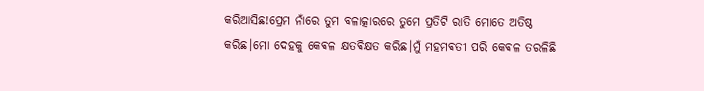କରିଆସିଛ!ପ୍ରେମ ନାଁରେ ତୁମ ବଳାତ୍କାରରେ ତୁମେ ପ୍ରତିଟି ରାତି ମୋତେ ଅତିଷ୍ଠ କରିଛ।ମୋ ଦେହକୁ କେଵଳ କ୍ଷତଵିକ୍ଷତ କରିଛ।ମୁଁ ମହମଵତୀ ପରି କେଵଳ ତରଳିଛି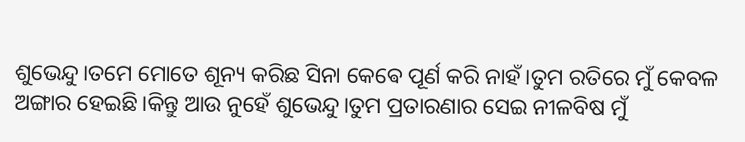ଶୁଭେନ୍ଦୁ।ତମେ ମୋତେ ଶୂନ୍ୟ କରିଛ ସିନା କେଵେ ପୂର୍ଣ କରି ନାହଁ।ତୁମ ରତିରେ ମୁଁ କେବଳ ଅଙ୍ଗାର ହେଇଛି।କିନ୍ତୁ ଆଉ ନୁହେଁ ଶୁଭେନ୍ଦୁ।ତୁମ ପ୍ରତାରଣାର ସେଇ ନୀଳବିଷ ମୁଁ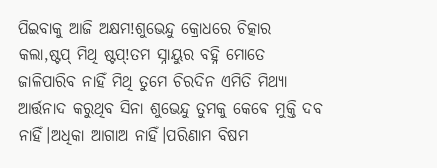ପିଇବାକୁ ଆଜି ଅକ୍ଷମ!ଶୁଭେନ୍ଦୁ କ୍ରୋଧରେ ଚିତ୍କାର କଲା,ଷ୍ଟପ୍ ମିଥି ଷ୍ଟପ୍!ତମ ସ୍ନାୟୁର ବହ୍ନି ମୋତେ ଜାଳିପାରିବ ନାହିଁ ମିଥି ତୁମେ ଚିରଦିନ ଏମିତି ମିଥ୍ୟା ଆର୍ତ୍ତନାଦ କରୁଥିବ ସିନା ଶୁଭେନ୍ଦୁ ତୁମକୁ କେଵେ ମୁକ୍ତି ଦବ ନାହିଁ।ଅଧିକା ଆଗାଅ ନାହିଁ।ପରିଣାମ ବିଷମ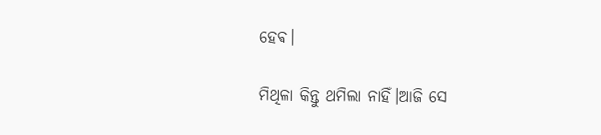ହେଵ।

ମିଥିଳା କିନ୍ତୁ ଥମିଲା ନାହିଁ।ଆଜି ସେ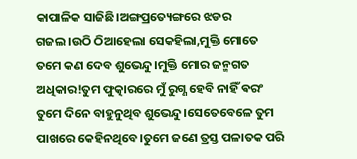କାପାଳିକ ସାଜିଛି।ଅଙ୍ଗପ୍ରତ୍ୟେଙ୍ଗରେ ଝଡର ଗଜଲ।ଉଠି ଠିଆହେଲା ସେକହିଲା,ମୁକ୍ତି ମୋତେ ତମେ କଣ ଦେବ ଶୁଭେନ୍ଦୁ।ମୁକ୍ତି ମୋର ଜନ୍ମଗତ ଅଧିକାର!ତୁମ ଫୁତ୍କାରରେ ମୁଁ ରୁଗ୍ଣ ହେବି ନାହିଁ ଵରଂ ତୁମେ ଦିନେ ବାହୁନୁଥିବ ଶୁଭେନ୍ଦୁ।ସେତେବେଳେ ତୁମ ପାଖରେ କେହିନଥିବେ।ତୁମେ ଜଣେ ତ୍ରସ୍ତ ପଳାତକ ପରି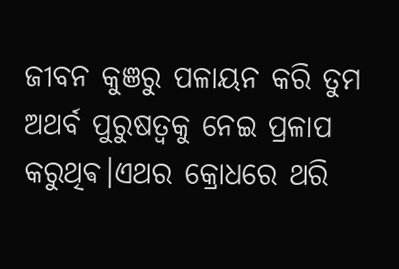ଜୀବନ କୁଞରୁ ପଳାୟନ କରି ତୁମ ଅଥର୍ବ ପୁରୁଷତ୍ବକୁ ନେଇ ପ୍ରଳାପ କରୁଥିଵ।ଏଥର କ୍ରୋଧରେ ଥରି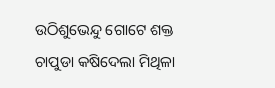ଉଠିଶୁଭେନ୍ଦୁ ଗୋଟେ ଶକ୍ତ ଚାପୁଡା କଷିଦେଲା ମିଥିଳା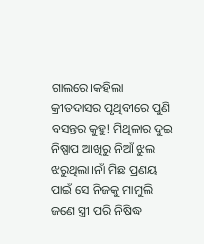ଗାଲରେ।କହିଲା କ୍ରୀତଦାସର ପୃଥିବୀରେ ପୁଣି ବସନ୍ତର କୁହୁ! ମିଥିଳାର ଦୁଇ ନିଷ୍ପାପ ଆଖିରୁ ନିଆଁ ଝୁଲ ଝରୁଥିଲା।ନାଁ ମିଛ ପ୍ରଣୟ ପାଇଁ ସେ ନିଜକୁ ମାମୁଲି ଜଣେ ସ୍ତ୍ରୀ ପରି ନିଷିଦ୍ଧ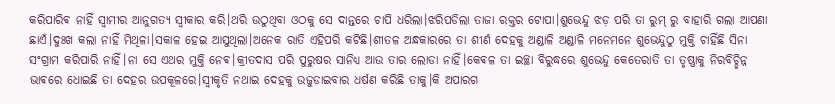କରିପାରିଵ ନାହିଁ ସ୍ଵାମୀର ଆନୁଗତ୍ୟ ସ୍ଵୀକାର କରି।ଥରି ଉଠୁଥିବା ଓଠକୁ ସେ ଦାନ୍ତରେ ଚାପି ଧରିଲା।ଝରିପଡିଲା ତାଜା ରକ୍ତର ଟୋପା।ଶୁଭେନ୍ଦୁ ଝଡ଼ ପରି ତା ରୁମ୍ ରୁ ବାହାରି ଗଲା ଆପଣା ଛାଏଁ।ଦୁଃଖ କଲା ନାହିଁ ମିଥିଳା।ସକାଳ ହେଇ ଆସୁଥିଲା।ଅନେକ ରାତି ଏହିପରି କଟିଛି।ଶୀତଳ ଅନ୍ଧକାରରେ ତା ଶୀର୍ଣ ଦେହକୁ ଅଣ୍ଡାଳି ଅଣ୍ଡାଳି ମନେମନେ ଶୁଭେନ୍ଦୁଠୁ ମୁକ୍ତି ଚାହିଁଛି ସିନା ସଂଗ୍ରାମ କରିପାରି ନାହିଁ।ନା ସେ ଏଥର ମୁକ୍ତି ନେଵ।କ୍ରୀତଦାସ ପରି ପୁରୁଷର ସାନିଧ୍ୟ ଆଉ ତାର ଲୋଡା ନାହିଁ।କେଵଳ ତା ଇଚ୍ଛା ବିରୁଦ୍ଧରେ ଶୁଭେନ୍ଦୁ କେତେରାତି ତା ତୃଷ୍ଣାକୁ ନିରବିଚ୍ଛିନ୍ନ ଭାଵରେ ଧୋଇଛି ତା ଦେହର ଉପକୂଳରେ।ସ୍ଵୀକୃତି ନଥାଇ ଦେହକୁ ଉଜୁଡାଇବାର ଧର୍ଷଣ କରିଛି ତାକୁ।କି ଅପାରଗ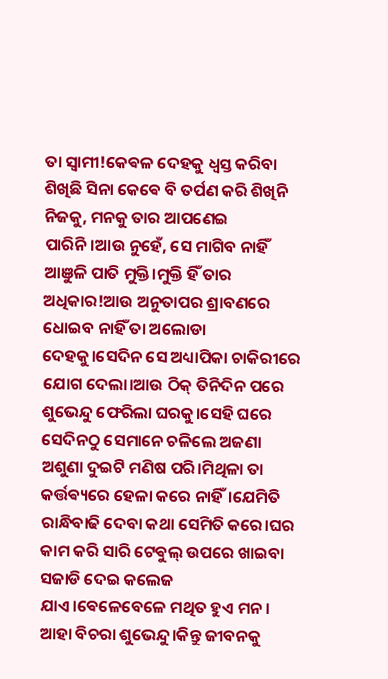ତା ସ୍ଵାମୀ!କେଵଳ ଦେହକୁ ଧ୍ଵସ୍ତ କରିବା ଶିଖିଛି ସିନା କେଵେ ବି ତର୍ପଣ କରି ଶିଖିନି ନିଜକୁ, ମନକୁ ତାର ଆପଣେଇ ପାରିନି।ଆଉ ନୁହେଁ, ସେ ମାଗିବ ନାହିଁ ଆଞୁଳି ପାତି ମୁକ୍ତି।ମୁକ୍ତି ହିଁ ତାର ଅଧିକାର!ଆଉ ଅନୁତାପର ଶ୍ରାବଣରେ ଧୋଇବ ନାହିଁ ତା ଅଲୋଡା ଦେହକୁ।ସେଦିନ ସେ ଅଧ୍ୟାପିକା ଚାକିରୀରେ ଯୋଗ ଦେଲା।ଆଉ ଠିକ୍ ତିନିଦିନ ପରେ ଶୁଭେନ୍ଦୁ ଫେରିଲା ଘରକୁ।ସେହି ଘରେ ସେଦିନଠୁ ସେମାନେ ଚଳିଲେ ଅଜଣା ଅଶୁଣା ଦୁଇଟି ମଣିଷ ପରି।ମିଥିଳା ତା କର୍ତ୍ତଵ୍ୟରେ ହେଳା କରେ ନାହିଁ।ଯେମିତି ରାନ୍ଧିବାଢି ଦେବା କଥା ସେମିତି କରେ।ଘର କାମ କରି ସାରି ଟେଵୁଲ୍ ଉପରେ ଖାଇବା ସଜାଡି ଦେଇ କଲେଜ ଯାଏ।ଵେଳେବେଳେ ମଥିତ ହୁଏ ମନ। ଆହା ବିଚରା ଶୁଭେନ୍ଦୁ।କିନ୍ତୁ ଜୀବନକୁ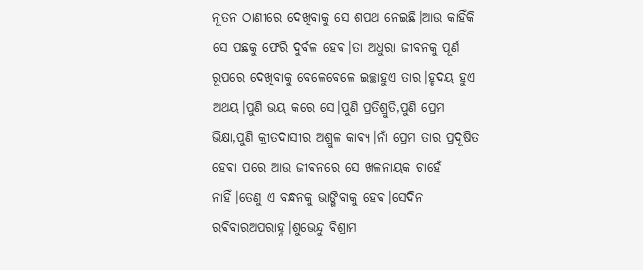ନୂତନ ଠାଣୀରେ ଦେଖିବାକୁ ସେ ଶପଥ ନେଇଛି।ଆଉ କାହିଁକି ସେ ପଛକୁ ଫେରି ଦୁର୍ବଳ ହେଵ।ତା ଅଧୁରା ଜୀବନକୁ ପୂର୍ଣ ରୂପରେ ଦେଖିବାକୁ ବେଳେବେଳେ ଇଚ୍ଛାହୁଏ ତାର।ହୃଦୟ ହୁଏ ଅଥୟ।ପୁଣି ଭୟ କରେ ସେ।ପୁଣି ପ୍ରତିଶ୍ରୁତି,ପୁଣି ପ୍ରେମ ଭିକ୍ଷା,ପୁଣି କ୍ରୀତଦାସୀର ଅଶ୍ରୁଳ କାଵ୍ୟ।ନାଁ ପ୍ରେମ ତାର ପ୍ରଦୂଷିତ ହେଵା ପରେ ଆଉ ଜୀଵନରେ ସେ ଖଳନାୟକ ଚାହେଁ ନାହିଁ।ତେଣୁ ଏ ବନ୍ଧନକୁ ଭାଙ୍ଗିବାକୁ ହେଵ।ସେଦିନ ରଵିବାରଅପରାହ୍ନ।ଶୁଭେନ୍ଦୁ ବିଶ୍ରାମ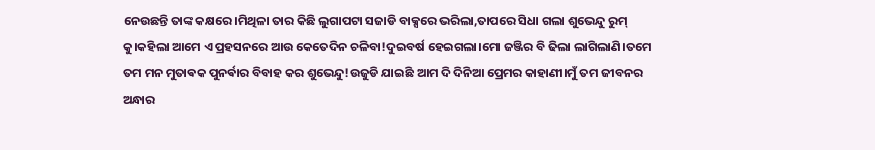ନେଉଛନ୍ତି ତାଙ୍କ କକ୍ଷରେ।ମିଥିଳା ତାର କିଛି ଲୁଗାପଟା ସଜାଡି ବାକ୍ସରେ ଭରିଲା,ତାପରେ ସିଧା ଗଲା ଶୁଭେନ୍ଦୁ ରୁମ୍ କୁ।କହିଲା ଆମେ ଏ ପ୍ରହସନରେ ଆଉ କେତେଦିନ ଚଳିବା!ଦୁଇବର୍ଷ ହେଇଗଲା।ମୋ ଜଞ୍ଜିର ବି ଢିଲା ଲାଗିଲାଣି।ତମେ ତମ ମନ ମୁତାଵକ ପୁନର୍ଵାର ବିବାହ କର ଶୁଭେନ୍ଦୁ!ଉଜୁଡି ଯାଇଛି ଆମ ଦି ଦିନିଆ ପ୍ରେମର କାହାଣୀ।ମୁଁ ତମ ଜୀବନର ଅନ୍ଧାର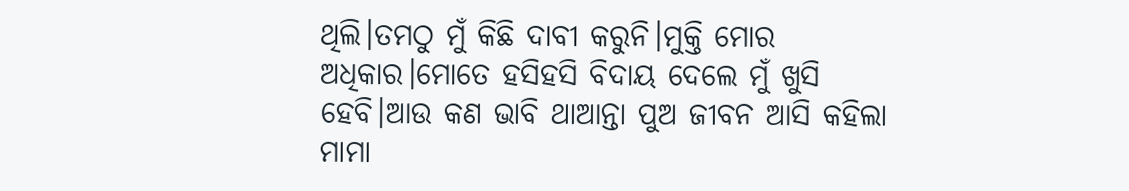ଥିଲି।ତମଠୁ ମୁଁ କିଛି ଦାବୀ କରୁନି।ମୁକ୍ତି ମୋର ଅଧିକାର।ମୋତେ ହସିହସି ବିଦାୟ ଦେଲେ ମୁଁ ଖୁସି ହେବି।ଆଉ କଣ ଭାବି ଥାଆନ୍ତା ପୁଅ ଜୀବନ ଆସି କହିଲା ମାମା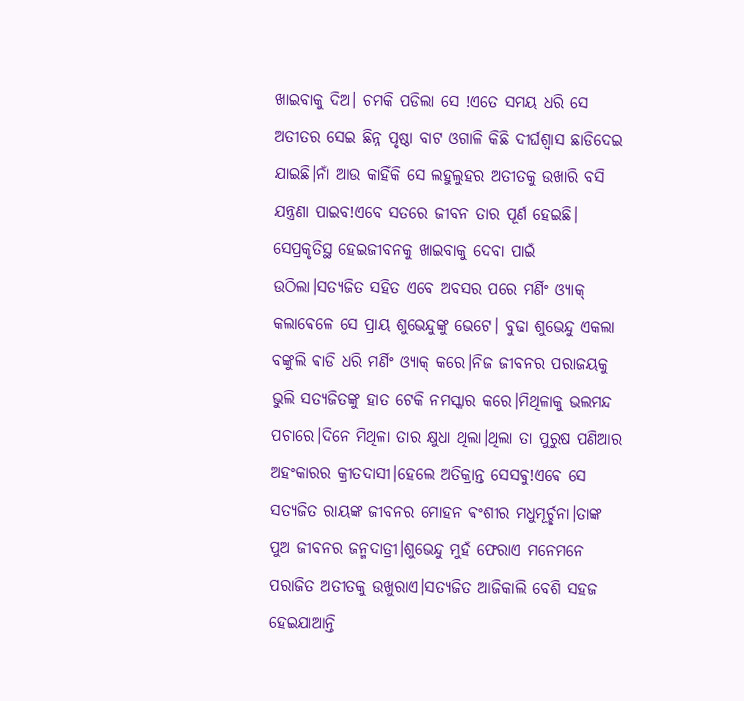ଖାଇବାକୁ ଦିଅ। ଚମକି ପଡିଲା ସେ !ଏତେ ସମୟ ଧରି ସେ ଅତୀତର ସେଇ ଛିନ୍ନ ପୃଷ୍ଠା ବାଟ ଓଗାଳି କିଛି ଦୀର୍ଘଶ୍ବାସ ଛାଡିଦେଇ ଯାଇଛି।ନାଁ ଆଉ କାହିଁକି ସେ ଲହୁଲୁହର ଅତୀତକୁ ଉଖାରି ବସି ଯନ୍ତ୍ରଣା ପାଇବ!ଏବେ ସତରେ ଜୀବନ ତାର ପୂର୍ଣ ହେଇଛି। ସେପ୍ରକୃତିସ୍ଥ ହେଇଜୀବନକୁ ଖାଇବାକୁ ଦେବା ପାଇଁ ଉଠିଲା।ସତ୍ୟଜିତ ସହିତ ଏବେ ଅବସର ପରେ ମର୍ଣିଂ ଓ୍ୟାକ୍ କଲାଵେଳେ ସେ ପ୍ରାୟ ଶୁଭେନ୍ଦୁଙ୍କୁ ଭେଟେ। ବୁଢା ଶୁଭେନ୍ଦୁ ଏକଲା ବଙ୍କୁଲି ଵାଡି ଧରି ମର୍ଣିଂ ଓ୍ୟାକ୍ କରେ।ନିଜ ଜୀବନର ପରାଜୟକୁ ଭୁଲି ସତ୍ୟଜିତଙ୍କୁ ହାତ ଟେକି ନମସ୍କାର କରେ।ମିଥିଳାକୁ ଭଲମନ୍ଦ ପଚାରେ।ଦିନେ ମିଥିଳା ତାର କ୍ଷୁଧା ଥିଲା।ଥିଲା ତା ପୁରୁଷ ପଣିଆର ଅହଂକାରର କ୍ରୀତଦାସୀ।ହେଲେ ଅତିକ୍ରାନ୍ତ ସେସଵୁ!ଏଵେ ସେ ସତ୍ୟଜିତ ରାୟଙ୍କ ଜୀବନର ମୋହନ ଵଂଶୀର ମଧୁମୂର୍ଚ୍ଛନା।ତାଙ୍କ ପୁଅ ଜୀବନର ଜନ୍ମଦାତ୍ରୀ।ଶୁଭେନ୍ଦୁ ମୁହଁ ଫେରାଏ ମନେମନେ ପରାଜିତ ଅତୀତକୁ ଉଖୁରାଏ।ସତ୍ୟଜିତ ଆଜିକାଲି ବେଶି ସହଜ ହେଇଯାଆନ୍ତି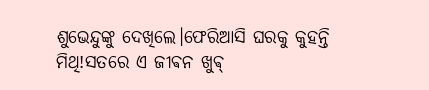ଶୁଭେନ୍ଦୁଙ୍କୁ ଦେଖିଲେ।ଫେରିଆସି ଘରକୁ କୁହନ୍ତି ମିଥି!ସତରେ ଏ ଜୀଵନ ଖୁଵ୍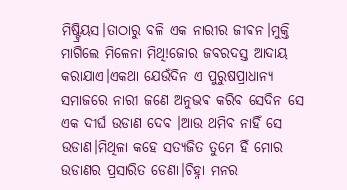ମିଷ୍ଟ୍ରିୟସ।ତାଠାରୁ ବଳି ଏକ ନାରୀର ଜୀଵନ।ମୁକ୍ତି ମାଗିଲେ ମିଳେନା ମିଥି!ଜୋର ଜବରଦସ୍ତ ଆଦାୟ କରାଯାଏ।ଏକଥା ଯେଉଁଦିନ ଏ ପୁରୁଷପ୍ରାଧାନ୍ୟ ସମାଜରେ ନାରୀ ଜଣେ ଅନୁଭଵ କରିବ ସେଦିନ ସେ ଏକ ଦୀର୍ଘ ଉଡାଣ ଦେବ ।ଆଉ ଥମିବ ନାହିଁ ସେ ଉଡାଣ।ମିଥିଳା କହେ ସତ୍ୟଜିତ ତୁମେ ହିଁ ମୋର ଉଡାଣର ପ୍ରସାରିତ ଡେଣା।ଚିହ୍ନା ମନର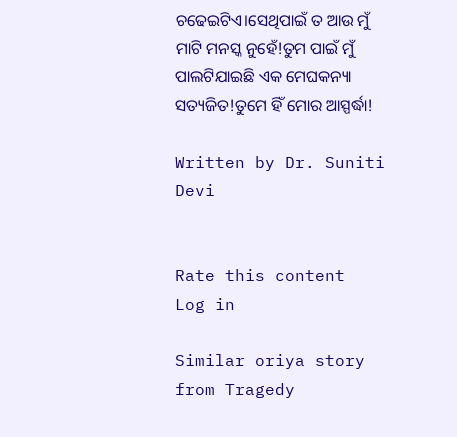ଚଢେଇଟିଏ।ସେଥିପାଇଁ ତ ଆଉ ମୁଁ ମାଟି ମନସ୍କ ନୁହେଁ!ତୁମ ପାଇଁ ମୁଁ ପାଲଟିଯାଇଛି ଏକ ମେଘକନ୍ୟା ସତ୍ୟଜିତ!ତୁମେ ହିଁ ମୋର ଆସ୍ପର୍ଦ୍ଧା!

Written by Dr. Suniti Devi


Rate this content
Log in

Similar oriya story from Tragedy